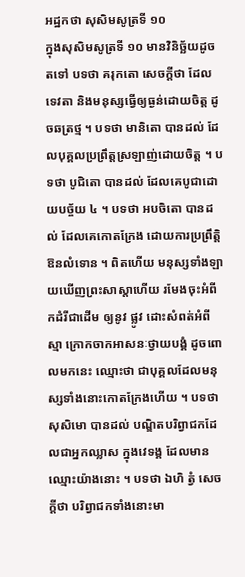អដ្ឋកថា សុសិមសូត្រទី ១០
ក្នុងសុសិមសូត្រទី ១០ មានវិនិច្ឆ័យដូចតទៅ បទថា គរុកតោ សេចក្តីថា ដែលទេវតា និងមនុស្សធ្វើឲ្យធ្ងន់ដោយចិត្ត ដូចឆត្រថ្ម ។ បទថា មានិតោ បានដល់ ដែលបុគ្គលប្រព្រឹត្តស្រឡាញ់ដោយចិត្ត ។ បទថា បូជិតោ បានដល់ ដែលគេបូជាដោយបច្ច័យ ៤ ។ បទថា អបចិតោ បានដល់ ដែលគេកោតក្រែង ដោយការប្រព្រឹត្តិឱនលំទោន ។ ពិតហើយ មនុស្សទាំងឡាយឃើញព្រះសាស្តាហើយ រមែងចុះអំពីកដំរីជាដើម ឲ្យនូវ ផ្លូវ ដោះសំពត់អំពីស្មា ក្រោកចាកអាសនៈថ្វាយបង្គំ ដូចពោលមកនេះ ឈ្មោះថា ជាបុគ្គលដែលមនុស្សទាំងនោះកោតក្រែងហើយ ។ បទថា សុសិមោ បានដល់ បណ្ឌិតបរិព្វាជកដែលជាអ្នកឈ្លាស ក្នុងវេទង្គ ដែលមានឈ្មោះយ៉ាងនោះ ។ បទថា ឯហិ ត្វំ សេចក្តីថា បរិព្វាជកទាំងនោះមា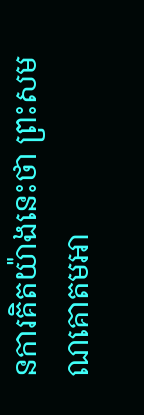នការគិតយ៉ាងនេះថា ព្រះសមណគោតមអា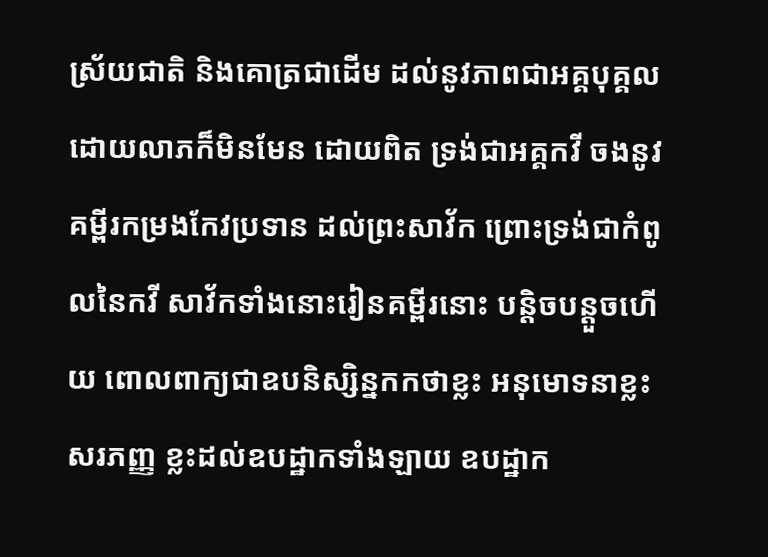ស្រ័យជាតិ និងគោត្រជាដើម ដល់នូវភាពជាអគ្គបុគ្គល ដោយលាភក៏មិនមែន ដោយពិត ទ្រង់ជាអគ្គកវី ចងនូវគម្ពីរកម្រងកែវប្រទាន ដល់ព្រះសាវ័ក ព្រោះទ្រង់ជាកំពូលនៃកវី សាវ័កទាំងនោះរៀនគម្ពីរនោះ បន្តិចបន្តួចហើយ ពោលពាក្យជាឧបនិស្សិន្នកកថាខ្លះ អនុមោទនាខ្លះ សរភញ្ញ ខ្លះដល់ឧបដ្ឋាកទាំងឡាយ ឧបដ្ឋាក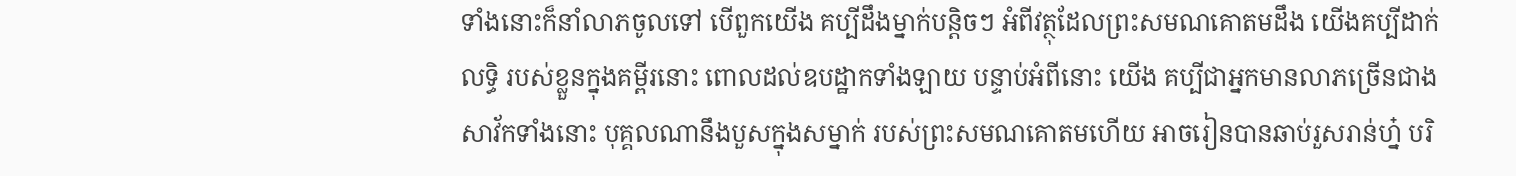ទាំងនោះក៏នាំលាភចូលទៅ បើពួកយើង គប្បីដឹងម្នាក់បន្តិចៗ អំពីវត្ថុដែលព្រះសមណគោតមដឹង យើងគប្បីដាក់លទ្ធិ របស់ខ្លួនក្នុងគម្ពីរនោះ ពោលដល់ឧបដ្ឋាកទាំងឡាយ បន្ទាប់អំពីនោះ យើង គប្បីជាអ្នកមានលាភច្រើនជាងសាវ័កទាំងនោះ បុគ្គលណានឹងបួសក្នុងសម្នាក់ របស់ព្រះសមណគោតមហើយ អាចរៀនបានឆាប់រួសរាន់ហ្ន៎ បរិ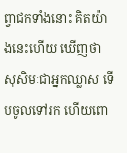ព្វាជកទាំងនោះ គិតយ៉ាងនេះហើយ ឃើញថា សុសិមៈជាអ្នកឈ្លាស ទើបចូលទៅរក ហើយពោ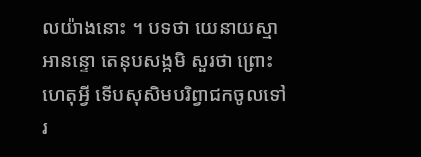លយ៉ាងនោះ ។ បទថា យេនាយស្មា អានន្ទោ តេនុបសង្កមិ សួរថា ព្រោះហេតុអ្វី ទើបសុសិមបរិព្វាជកចូលទៅរ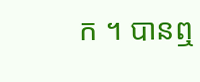ក ។ បានឮ